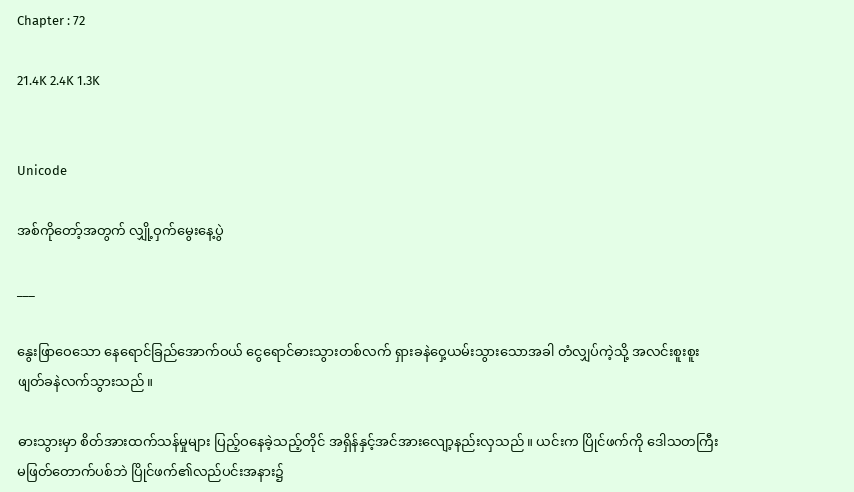Chapter : 72

21.4K 2.4K 1.3K


Unicode

အစ်ကိုတော့်အတွက် လျှို့ဝှက်မွေးနေ့ပွဲ

___

နွေးဖြာဝေသော နေရောင်ခြည်အောက်ဝယ် ငွေရောင်ဓားသွားတစ်လက် ရှားခနဲဝှေ့ယမ်းသွားသောအခါ တံလျှပ်ကဲ့သို့ အလင်းစူးစူး ဖျတ်ခနဲလက်သွားသည်။

ဓားသွားမှာ စိတ်အားထက်သန်မှုများ ပြည့်ဝနေခဲ့သည့်တိုင် အရှိန်နှင့်အင်အားလျော့နည်းလှသည်။ ယင်းက ပြိုင်ဖက်ကို ဒေါသတကြီးမဖြတ်တောက်ပစ်ဘဲ ပြိုင်ဖက်၏လည်ပင်းအနား၌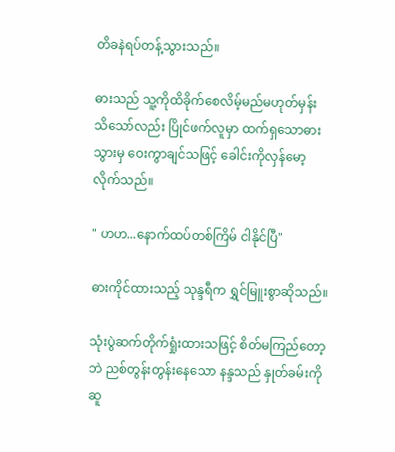တိခနဲရပ်တန့်သွားသည်။

ဓားသည် သူ့ကိုထိခိုက်စေလိမ့်မည်မဟုတ်မှန်း သိသော်လည်း ပြိုင်ဖက်လူမှာ ထက်ရှသောဓားသွားမှ ဝေးကွာချင်သဖြင့် ခေါင်းကိုလှန်မော့လိုက်သည်။

" ဟဟ...နောက်ထပ်တစ်ကြိမ် ငါနိုင်ပြီ"

ဓားကိုင်ထားသည့် သုန္ဒရီက ရွှင်မြူးစွာဆိုသည်။

သုံးပွဲဆက်တိုက်ရှုံးထားသဖြင့် စိတ်မကြည်တော့ဘဲ ညစ်တွန်းတွန်းနေသော နန္ဒသည် နှုတ်ခမ်းကိုဆူ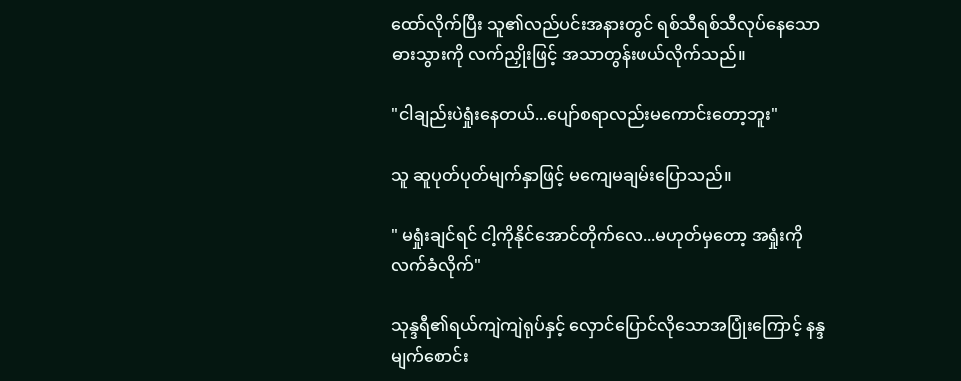ထော်လိုက်ပြီး သူ၏လည်ပင်းအနားတွင် ရစ်သီရစ်သီလုပ်နေသောဓားသွားကို လက်ညှိုးဖြင့် အသာတွန်းဖယ်လိုက်သည်။

"ငါချည်းပဲရှုံးနေတယ်...ပျော်စရာလည်းမကောင်းတော့ဘူး"

သူ ဆူပုတ်ပုတ်မျက်နှာဖြင့် မကျေမချမ်းပြောသည်။

" မရှုံးချင်ရင် ငါ့ကိုနိုင်အောင်တိုက်လေ...မဟုတ်မှတော့ အရှုံးကိုလက်ခံလိုက်"

သုန္ဒရီ၏ရယ်ကျဲကျဲရုပ်နှင့် လှောင်ပြောင်လိုသောအပြုံးကြောင့် နန္ဒမျက်စောင်း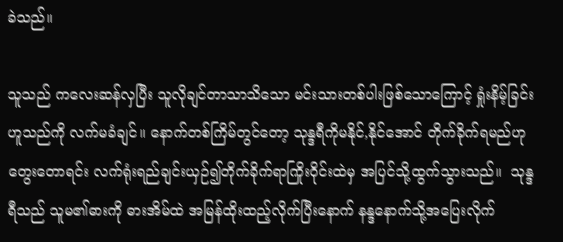ခဲသည်။

သူသည် ကလေးဆန်လှပြီး သူလိုချင်တာသာသိသော မင်းသားတစ်ပါးဖြစ်သောကြောင့် ရှုံးနိမ့်ခြင်းဟူသည်ကို လက်မခံချင်။ နောက်တစ်ကြိမ်တွင်တော့ သုန္ဒရီကိုမနိုင်,နိုင်အောင် တိုက်ခိုက်ရမည်ဟု တွေးတောရင်း လက်ရုံးရည်ချင်းယှဉ်၍တိုက်ခိုက်ရာကြိုးဝိုင်းထဲမှ အပြင်သို့ထွက်သွားသည်။  သုန္ဒရီသည် သူမ၏ဓားကို ဓားအိမ်ထဲ အမြန်ထိုးထည့်လိုက်ပြီးနောက် နန္ဒနောက်သို့အပြေးလိုက်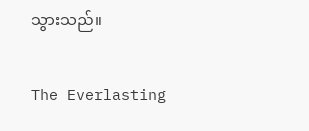သွားသည်။

The Everlasting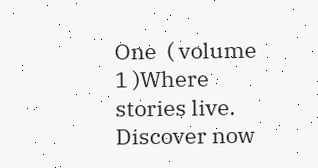One  ( volume 1 )Where stories live. Discover now